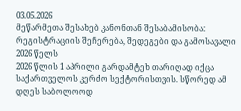03.05.2026
მეწარმეთა შესახებ კანონთან შესაბამისობა: რეგისტრაციის შეჩერება, შედეგები და გამოსავალი 2026 წელს
2026 წლის 1 აპრილი გარდამტეხ თარიღად იქცა საქართველოს კერძო სექტორისთვის. სწორედ ამ დღეს საბოლოოდ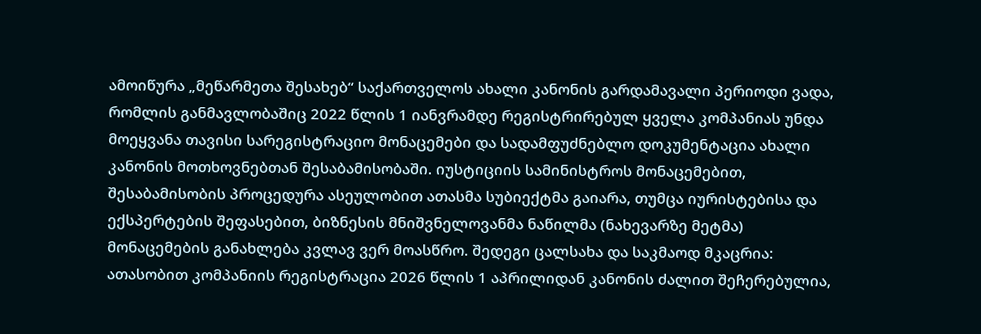ამოიწურა „მეწარმეთა შესახებ“ საქართველოს ახალი კანონის გარდამავალი პერიოდი ვადა, რომლის განმავლობაშიც 2022 წლის 1 იანვრამდე რეგისტრირებულ ყველა კომპანიას უნდა მოეყვანა თავისი სარეგისტრაციო მონაცემები და სადამფუძნებლო დოკუმენტაცია ახალი კანონის მოთხოვნებთან შესაბამისობაში. იუსტიციის სამინისტროს მონაცემებით, შესაბამისობის პროცედურა ასეულობით ათასმა სუბიექტმა გაიარა, თუმცა იურისტებისა და ექსპერტების შეფასებით, ბიზნესის მნიშვნელოვანმა ნაწილმა (ნახევარზე მეტმა) მონაცემების განახლება კვლავ ვერ მოასწრო. შედეგი ცალსახა და საკმაოდ მკაცრია: ათასობით კომპანიის რეგისტრაცია 2026 წლის 1 აპრილიდან კანონის ძალით შეჩერებულია,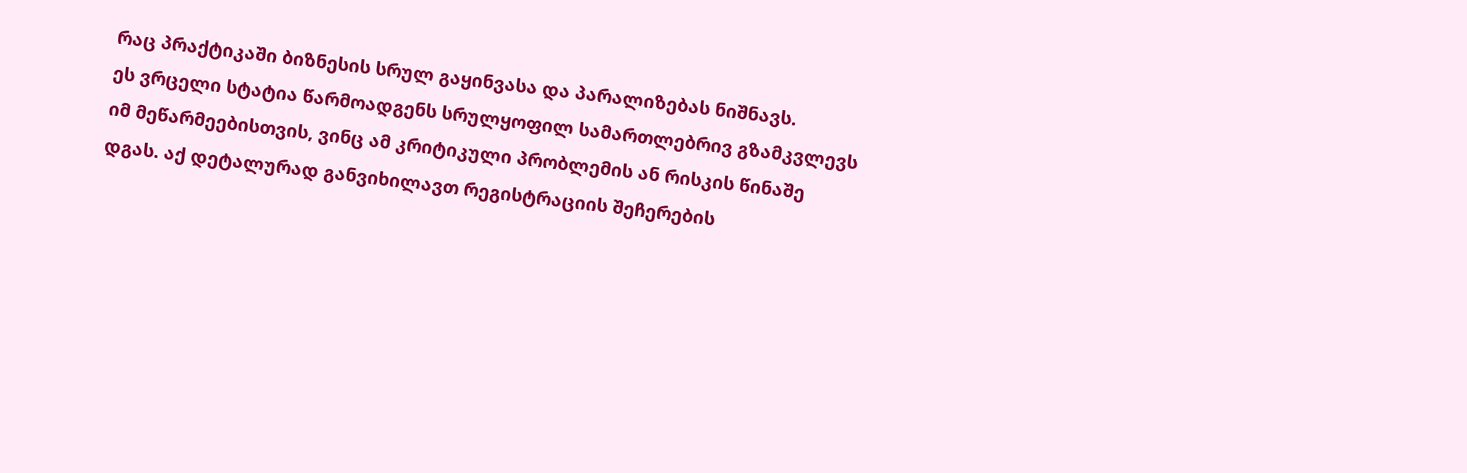რაც პრაქტიკაში ბიზნესის სრულ გაყინვასა და პარალიზებას ნიშნავს.
ეს ვრცელი სტატია წარმოადგენს სრულყოფილ სამართლებრივ გზამკვლევს იმ მეწარმეებისთვის, ვინც ამ კრიტიკული პრობლემის ან რისკის წინაშე დგას. აქ დეტალურად განვიხილავთ რეგისტრაციის შეჩერების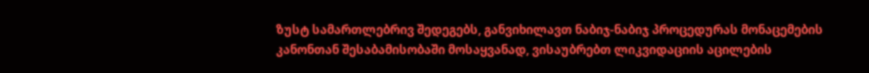ზუსტ სამართლებრივ შედეგებს, განვიხილავთ ნაბიჯ-ნაბიჯ პროცედურას მონაცემების კანონთან შესაბამისობაში მოსაყვანად, ვისაუბრებთ ლიკვიდაციის აცილების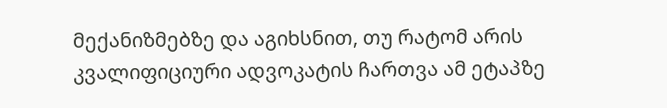მექანიზმებზე და აგიხსნით, თუ რატომ არის კვალიფიციური ადვოკატის ჩართვა ამ ეტაპზე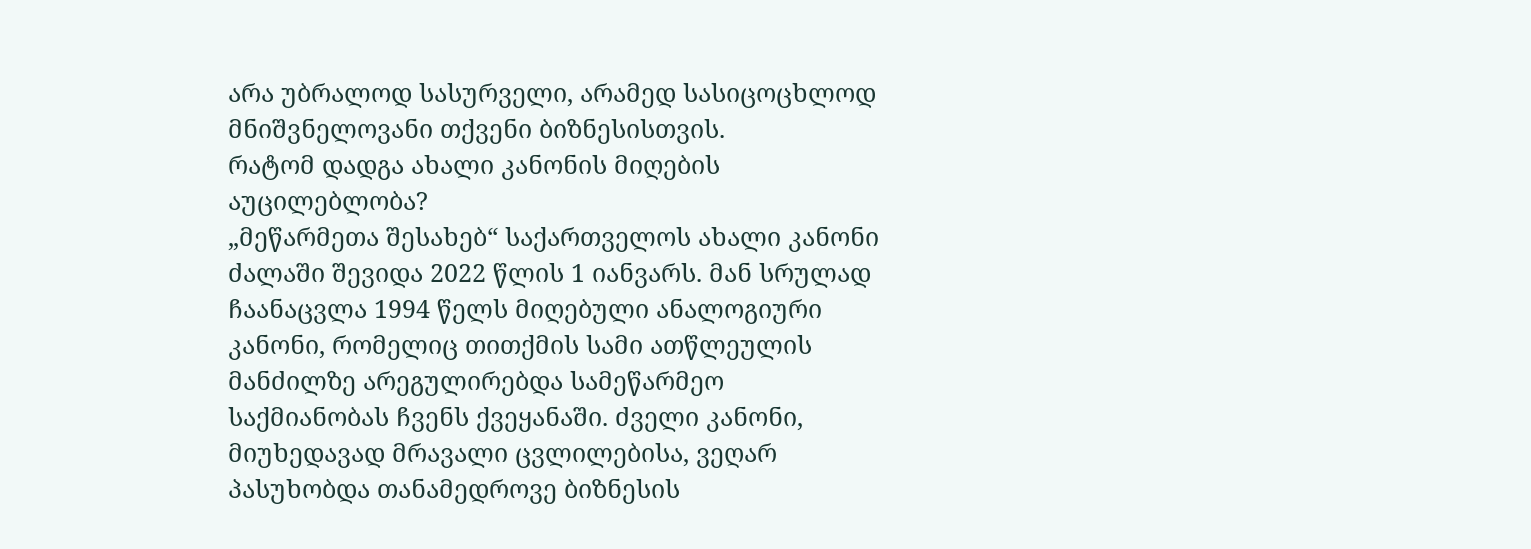არა უბრალოდ სასურველი, არამედ სასიცოცხლოდ მნიშვნელოვანი თქვენი ბიზნესისთვის.
რატომ დადგა ახალი კანონის მიღების აუცილებლობა?
„მეწარმეთა შესახებ“ საქართველოს ახალი კანონი ძალაში შევიდა 2022 წლის 1 იანვარს. მან სრულად ჩაანაცვლა 1994 წელს მიღებული ანალოგიური კანონი, რომელიც თითქმის სამი ათწლეულის მანძილზე არეგულირებდა სამეწარმეო საქმიანობას ჩვენს ქვეყანაში. ძველი კანონი, მიუხედავად მრავალი ცვლილებისა, ვეღარ პასუხობდა თანამედროვე ბიზნესის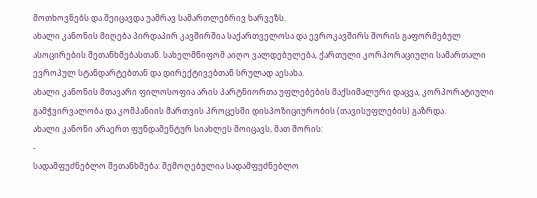მოთხოვნებს და შეიცავდა უამრავ სამართლებრივ ხარვეზს.
ახალი კანონის მიღება პირდაპირ კავშირშია საქართველოსა და ევროკავშირს შორის გაფორმებულ ასოცირების შეთანხმებასთან. სახელმწიფომ აიღო ვალდებულება, ქართული კორპორაციული სამართალი ევროპულ სტანდარტებთან და დირექტივებთან სრულად აესახა.
ახალი კანონის მთავარი ფილოსოფია არის პარტნიორთა უფლებების მაქსიმალური დაცვა, კორპორატიული გამჭვირვალობა და კომპანიის მართვის პროცესში დისპოზიციურობის (თავისუფლების) გაზრდა.
ახალი კანონი არაერთ ფუნდამენტურ სიახლეს მოიცავს, მათ შორის:
-
სადამფუძნებლო შეთანხმება: შემოღებულია სადამფუძნებლო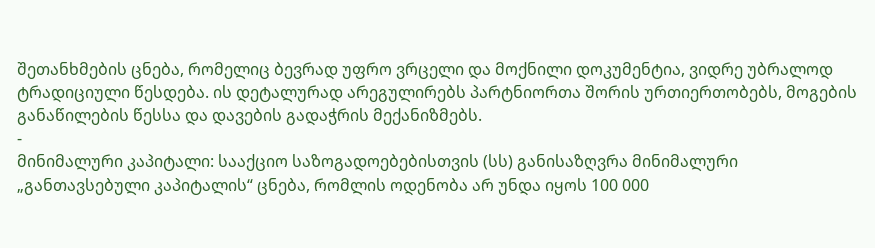შეთანხმების ცნება, რომელიც ბევრად უფრო ვრცელი და მოქნილი დოკუმენტია, ვიდრე უბრალოდ ტრადიციული წესდება. ის დეტალურად არეგულირებს პარტნიორთა შორის ურთიერთობებს, მოგების განაწილების წესსა და დავების გადაჭრის მექანიზმებს.
-
მინიმალური კაპიტალი: სააქციო საზოგადოებებისთვის (სს) განისაზღვრა მინიმალური „განთავსებული კაპიტალის“ ცნება, რომლის ოდენობა არ უნდა იყოს 100 000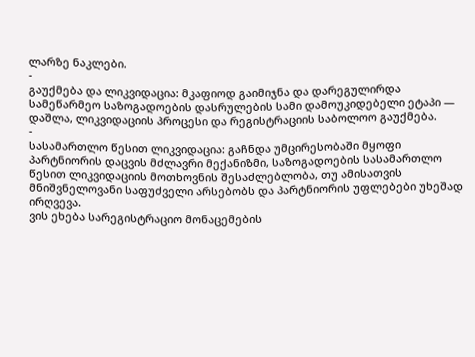ლარზე ნაკლები.
-
გაუქმება და ლიკვიდაცია: მკაფიოდ გაიმიჯნა და დარეგულირდა სამეწარმეო საზოგადოების დასრულების სამი დამოუკიდებელი ეტაპი — დაშლა, ლიკვიდაციის პროცესი და რეგისტრაციის საბოლოო გაუქმება.
-
სასამართლო წესით ლიკვიდაცია: გაჩნდა უმცირესობაში მყოფი პარტნიორის დაცვის მძლავრი მექანიზმი, საზოგადოების სასამართლო წესით ლიკვიდაციის მოთხოვნის შესაძლებლობა, თუ ამისათვის მნიშვნელოვანი საფუძველი არსებობს და პარტნიორის უფლებები უხეშად ირღვევა.
ვის ეხება სარეგისტრაციო მონაცემების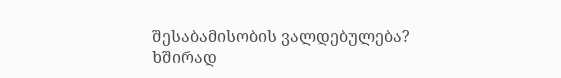შესაბამისობის ვალდებულება?
ხშირად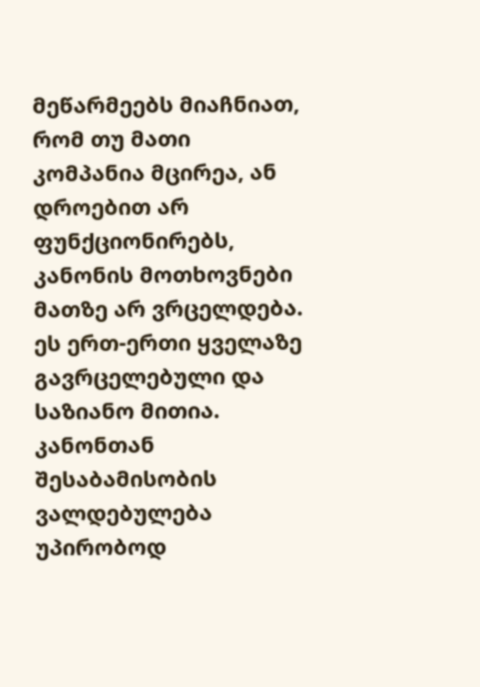მეწარმეებს მიაჩნიათ, რომ თუ მათი კომპანია მცირეა, ან დროებით არ ფუნქციონირებს, კანონის მოთხოვნები მათზე არ ვრცელდება. ეს ერთ-ერთი ყველაზე გავრცელებული და საზიანო მითია. კანონთან შესაბამისობის ვალდებულება უპირობოდ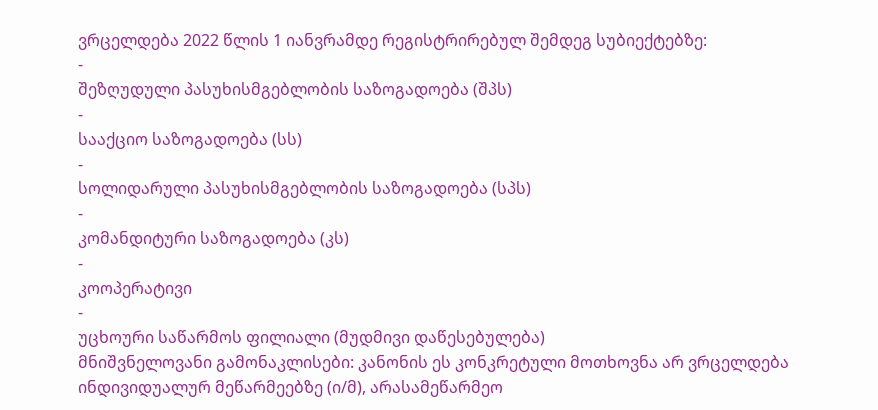ვრცელდება 2022 წლის 1 იანვრამდე რეგისტრირებულ შემდეგ სუბიექტებზე:
-
შეზღუდული პასუხისმგებლობის საზოგადოება (შპს)
-
სააქციო საზოგადოება (სს)
-
სოლიდარული პასუხისმგებლობის საზოგადოება (სპს)
-
კომანდიტური საზოგადოება (კს)
-
კოოპერატივი
-
უცხოური საწარმოს ფილიალი (მუდმივი დაწესებულება)
მნიშვნელოვანი გამონაკლისები: კანონის ეს კონკრეტული მოთხოვნა არ ვრცელდება ინდივიდუალურ მეწარმეებზე (ი/მ), არასამეწარმეო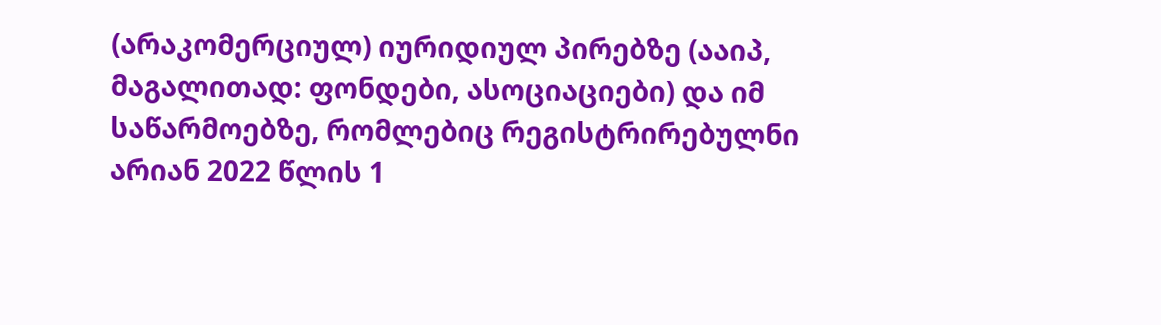(არაკომერციულ) იურიდიულ პირებზე (ააიპ, მაგალითად: ფონდები, ასოციაციები) და იმ საწარმოებზე, რომლებიც რეგისტრირებულნი არიან 2022 წლის 1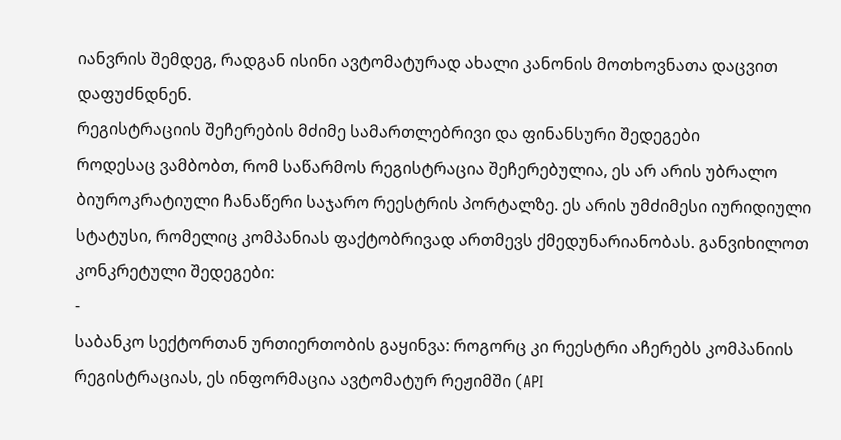იანვრის შემდეგ, რადგან ისინი ავტომატურად ახალი კანონის მოთხოვნათა დაცვით დაფუძნდნენ.
რეგისტრაციის შეჩერების მძიმე სამართლებრივი და ფინანსური შედეგები
როდესაც ვამბობთ, რომ საწარმოს რეგისტრაცია შეჩერებულია, ეს არ არის უბრალო ბიუროკრატიული ჩანაწერი საჯარო რეესტრის პორტალზე. ეს არის უმძიმესი იურიდიული სტატუსი, რომელიც კომპანიას ფაქტობრივად ართმევს ქმედუნარიანობას. განვიხილოთ კონკრეტული შედეგები:
-
საბანკო სექტორთან ურთიერთობის გაყინვა: როგორც კი რეესტრი აჩერებს კომპანიის რეგისტრაციას, ეს ინფორმაცია ავტომატურ რეჟიმში (API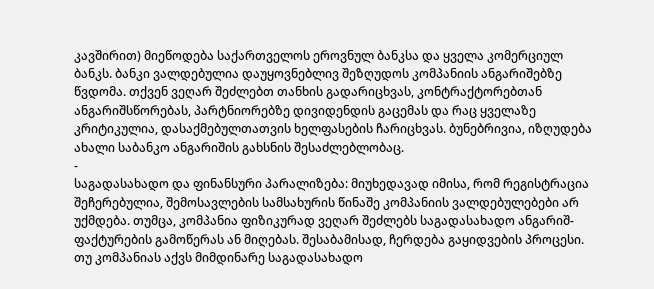კავშირით) მიეწოდება საქართველოს ეროვნულ ბანკსა და ყველა კომერციულ ბანკს. ბანკი ვალდებულია დაუყოვნებლივ შეზღუდოს კომპანიის ანგარიშებზე წვდომა. თქვენ ვეღარ შეძლებთ თანხის გადარიცხვას, კონტრაქტორებთან ანგარიშსწორებას, პარტნიორებზე დივიდენდის გაცემას და რაც ყველაზე კრიტიკულია, დასაქმებულთათვის ხელფასების ჩარიცხვას. ბუნებრივია, იზღუდება ახალი საბანკო ანგარიშის გახსნის შესაძლებლობაც.
-
საგადასახადო და ფინანსური პარალიზება: მიუხედავად იმისა, რომ რეგისტრაცია შეჩერებულია, შემოსავლების სამსახურის წინაშე კომპანიის ვალდებულებები არ უქმდება. თუმცა, კომპანია ფიზიკურად ვეღარ შეძლებს საგადასახადო ანგარიშ-ფაქტურების გამოწერას ან მიღებას. შესაბამისად, ჩერდება გაყიდვების პროცესი. თუ კომპანიას აქვს მიმდინარე საგადასახადო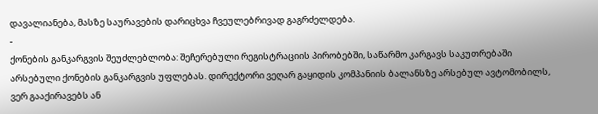დავალიანება, მასზე საურავების დარიცხვა ჩვეულებრივად გაგრძელდება.
-
ქონების განკარგვის შეუძლებლობა: შეჩერებული რეგისტრაციის პირობებში, საწარმო კარგავს საკუთრებაში არსებული ქონების განკარგვის უფლებას. დირექტორი ვეღარ გაყიდის კომპანიის ბალანსზე არსებულ ავტომობილს, ვერ გააქირავებს ან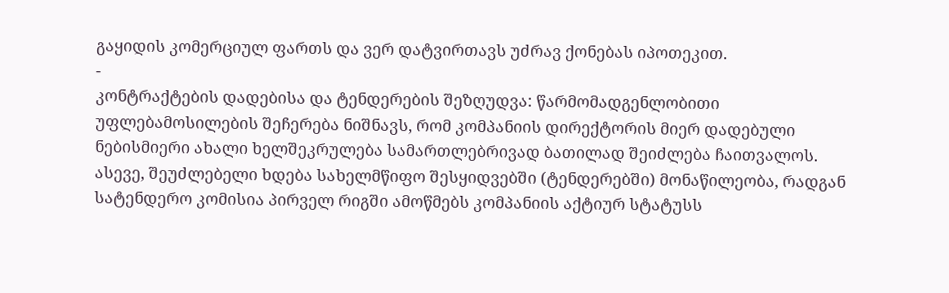გაყიდის კომერციულ ფართს და ვერ დატვირთავს უძრავ ქონებას იპოთეკით.
-
კონტრაქტების დადებისა და ტენდერების შეზღუდვა: წარმომადგენლობითი უფლებამოსილების შეჩერება ნიშნავს, რომ კომპანიის დირექტორის მიერ დადებული ნებისმიერი ახალი ხელშეკრულება სამართლებრივად ბათილად შეიძლება ჩაითვალოს. ასევე, შეუძლებელი ხდება სახელმწიფო შესყიდვებში (ტენდერებში) მონაწილეობა, რადგან სატენდერო კომისია პირველ რიგში ამოწმებს კომპანიის აქტიურ სტატუსს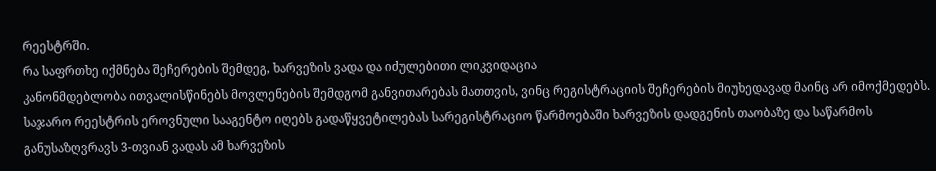რეესტრში.
რა საფრთხე იქმნება შეჩერების შემდეგ, ხარვეზის ვადა და იძულებითი ლიკვიდაცია
კანონმდებლობა ითვალისწინებს მოვლენების შემდგომ განვითარებას მათთვის, ვინც რეგისტრაციის შეჩერების მიუხედავად მაინც არ იმოქმედებს. საჯარო რეესტრის ეროვნული სააგენტო იღებს გადაწყვეტილებას სარეგისტრაციო წარმოებაში ხარვეზის დადგენის თაობაზე და საწარმოს განუსაზღვრავს 3-თვიან ვადას ამ ხარვეზის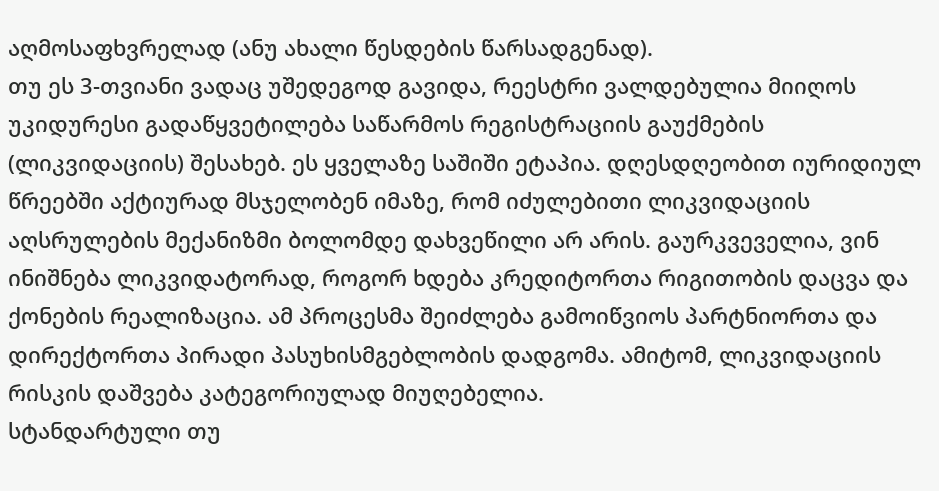აღმოსაფხვრელად (ანუ ახალი წესდების წარსადგენად).
თუ ეს 3-თვიანი ვადაც უშედეგოდ გავიდა, რეესტრი ვალდებულია მიიღოს უკიდურესი გადაწყვეტილება საწარმოს რეგისტრაციის გაუქმების (ლიკვიდაციის) შესახებ. ეს ყველაზე საშიში ეტაპია. დღესდღეობით იურიდიულ წრეებში აქტიურად მსჯელობენ იმაზე, რომ იძულებითი ლიკვიდაციის აღსრულების მექანიზმი ბოლომდე დახვეწილი არ არის. გაურკვეველია, ვინ ინიშნება ლიკვიდატორად, როგორ ხდება კრედიტორთა რიგითობის დაცვა და ქონების რეალიზაცია. ამ პროცესმა შეიძლება გამოიწვიოს პარტნიორთა და დირექტორთა პირადი პასუხისმგებლობის დადგომა. ამიტომ, ლიკვიდაციის რისკის დაშვება კატეგორიულად მიუღებელია.
სტანდარტული თუ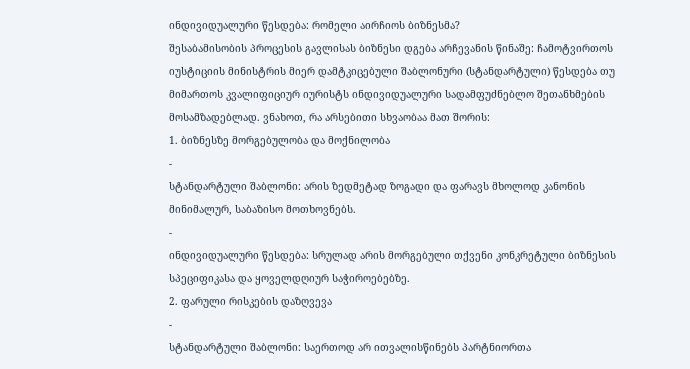ინდივიდუალური წესდება: რომელი აირჩიოს ბიზნესმა?
შესაბამისობის პროცესის გავლისას ბიზნესი დგება არჩევანის წინაშე: ჩამოტვირთოს იუსტიციის მინისტრის მიერ დამტკიცებული შაბლონური (სტანდარტული) წესდება თუ მიმართოს კვალიფიციურ იურისტს ინდივიდუალური სადამფუძნებლო შეთანხმების მოსამზადებლად. ვნახოთ, რა არსებითი სხვაობაა მათ შორის:
1. ბიზნესზე მორგებულობა და მოქნილობა
-
სტანდარტული შაბლონი: არის ზედმეტად ზოგადი და ფარავს მხოლოდ კანონის მინიმალურ, საბაზისო მოთხოვნებს.
-
ინდივიდუალური წესდება: სრულად არის მორგებული თქვენი კონკრეტული ბიზნესის სპეციფიკასა და ყოველდღიურ საჭიროებებზე.
2. ფარული რისკების დაზღვევა
-
სტანდარტული შაბლონი: საერთოდ არ ითვალისწინებს პარტნიორთა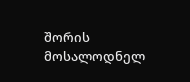შორის მოსალოდნელ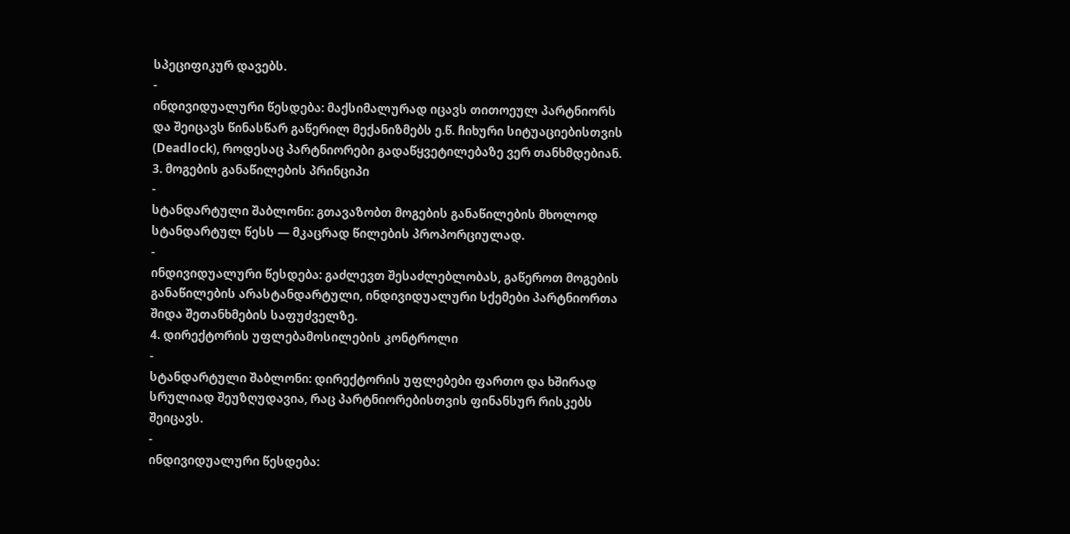სპეციფიკურ დავებს.
-
ინდივიდუალური წესდება: მაქსიმალურად იცავს თითოეულ პარტნიორს და შეიცავს წინასწარ გაწერილ მექანიზმებს ე.წ. ჩიხური სიტუაციებისთვის (Deadlock), როდესაც პარტნიორები გადაწყვეტილებაზე ვერ თანხმდებიან.
3. მოგების განაწილების პრინციპი
-
სტანდარტული შაბლონი: გთავაზობთ მოგების განაწილების მხოლოდ სტანდარტულ წესს — მკაცრად წილების პროპორციულად.
-
ინდივიდუალური წესდება: გაძლევთ შესაძლებლობას, გაწეროთ მოგების განაწილების არასტანდარტული, ინდივიდუალური სქემები პარტნიორთა შიდა შეთანხმების საფუძველზე.
4. დირექტორის უფლებამოსილების კონტროლი
-
სტანდარტული შაბლონი: დირექტორის უფლებები ფართო და ხშირად სრულიად შეუზღუდავია, რაც პარტნიორებისთვის ფინანსურ რისკებს შეიცავს.
-
ინდივიდუალური წესდება: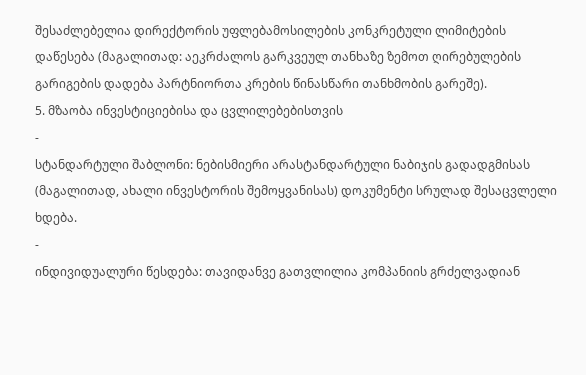შესაძლებელია დირექტორის უფლებამოსილების კონკრეტული ლიმიტების დაწესება (მაგალითად: აეკრძალოს გარკვეულ თანხაზე ზემოთ ღირებულების გარიგების დადება პარტნიორთა კრების წინასწარი თანხმობის გარეშე).
5. მზაობა ინვესტიციებისა და ცვლილებებისთვის
-
სტანდარტული შაბლონი: ნებისმიერი არასტანდარტული ნაბიჯის გადადგმისას (მაგალითად, ახალი ინვესტორის შემოყვანისას) დოკუმენტი სრულად შესაცვლელი ხდება.
-
ინდივიდუალური წესდება: თავიდანვე გათვლილია კომპანიის გრძელვადიან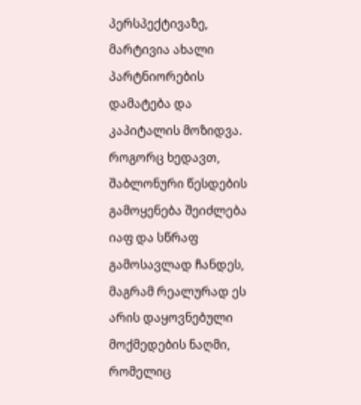პერსპექტივაზე, მარტივია ახალი პარტნიორების დამატება და კაპიტალის მოზიდვა.
როგორც ხედავთ, შაბლონური წესდების გამოყენება შეიძლება იაფ და სწრაფ გამოსავლად ჩანდეს, მაგრამ რეალურად ეს არის დაყოვნებული მოქმედების ნაღმი, რომელიც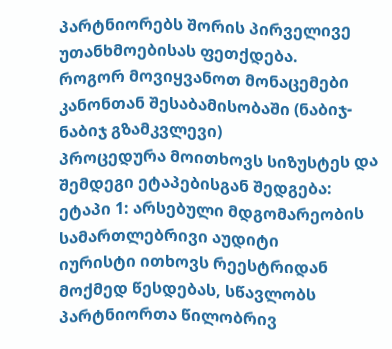პარტნიორებს შორის პირველივე უთანხმოებისას ფეთქდება.
როგორ მოვიყვანოთ მონაცემები კანონთან შესაბამისობაში (ნაბიჯ-ნაბიჯ გზამკვლევი)
პროცედურა მოითხოვს სიზუსტეს და შემდეგი ეტაპებისგან შედგება:
ეტაპი 1: არსებული მდგომარეობის სამართლებრივი აუდიტი
იურისტი ითხოვს რეესტრიდან მოქმედ წესდებას, სწავლობს პარტნიორთა წილობრივ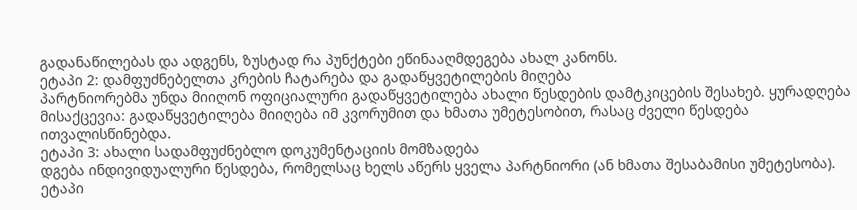გადანაწილებას და ადგენს, ზუსტად რა პუნქტები ეწინააღმდეგება ახალ კანონს.
ეტაპი 2: დამფუძნებელთა კრების ჩატარება და გადაწყვეტილების მიღება
პარტნიორებმა უნდა მიიღონ ოფიციალური გადაწყვეტილება ახალი წესდების დამტკიცების შესახებ. ყურადღება მისაქცევია: გადაწყვეტილება მიიღება იმ კვორუმით და ხმათა უმეტესობით, რასაც ძველი წესდება ითვალისწინებდა.
ეტაპი 3: ახალი სადამფუძნებლო დოკუმენტაციის მომზადება
დგება ინდივიდუალური წესდება, რომელსაც ხელს აწერს ყველა პარტნიორი (ან ხმათა შესაბამისი უმეტესობა).
ეტაპი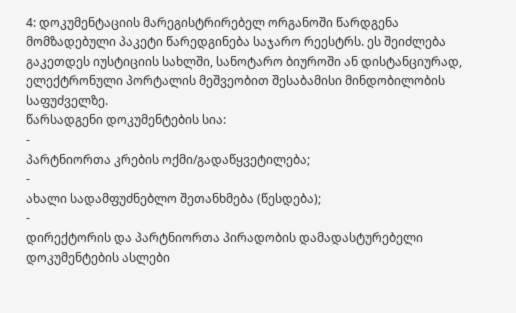4: დოკუმენტაციის მარეგისტრირებელ ორგანოში წარდგენა
მომზადებული პაკეტი წარედგინება საჯარო რეესტრს. ეს შეიძლება გაკეთდეს იუსტიციის სახლში, სანოტარო ბიუროში ან დისტანციურად, ელექტრონული პორტალის მეშვეობით შესაბამისი მინდობილობის საფუძველზე.
წარსადგენი დოკუმენტების სია:
-
პარტნიორთა კრების ოქმი/გადაწყვეტილება;
-
ახალი სადამფუძნებლო შეთანხმება (წესდება);
-
დირექტორის და პარტნიორთა პირადობის დამადასტურებელი დოკუმენტების ასლები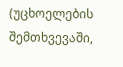(უცხოელების შემთხვევაში,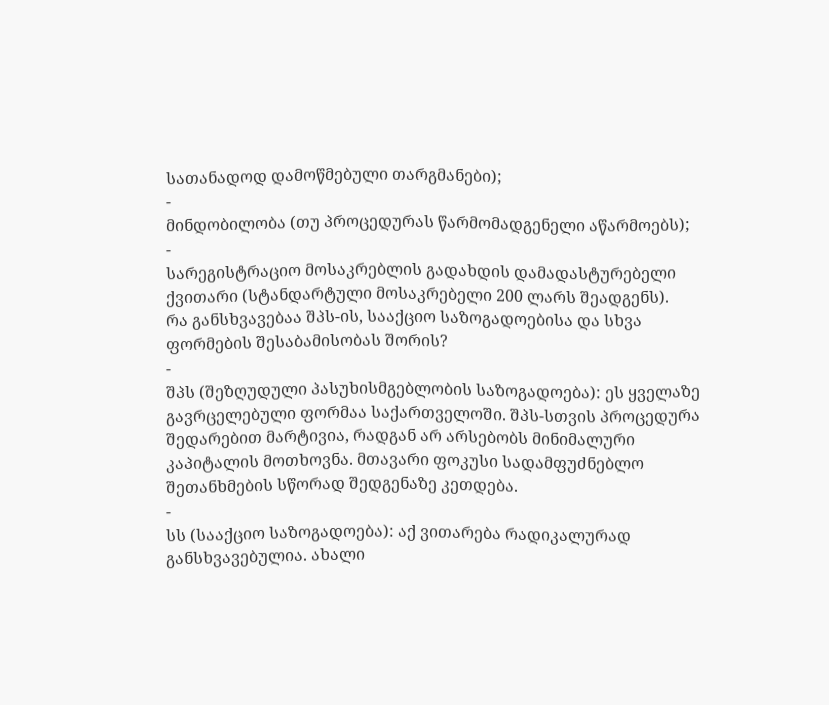სათანადოდ დამოწმებული თარგმანები);
-
მინდობილობა (თუ პროცედურას წარმომადგენელი აწარმოებს);
-
სარეგისტრაციო მოსაკრებლის გადახდის დამადასტურებელი ქვითარი (სტანდარტული მოსაკრებელი 200 ლარს შეადგენს).
რა განსხვავებაა შპს-ის, სააქციო საზოგადოებისა და სხვა ფორმების შესაბამისობას შორის?
-
შპს (შეზღუდული პასუხისმგებლობის საზოგადოება): ეს ყველაზე გავრცელებული ფორმაა საქართველოში. შპს-სთვის პროცედურა შედარებით მარტივია, რადგან არ არსებობს მინიმალური კაპიტალის მოთხოვნა. მთავარი ფოკუსი სადამფუძნებლო შეთანხმების სწორად შედგენაზე კეთდება.
-
სს (სააქციო საზოგადოება): აქ ვითარება რადიკალურად განსხვავებულია. ახალი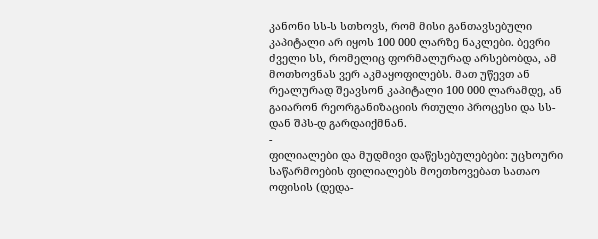კანონი სს-ს სთხოვს, რომ მისი განთავსებული კაპიტალი არ იყოს 100 000 ლარზე ნაკლები. ბევრი ძველი სს, რომელიც ფორმალურად არსებობდა, ამ მოთხოვნას ვერ აკმაყოფილებს. მათ უწევთ ან რეალურად შეავსონ კაპიტალი 100 000 ლარამდე, ან გაიარონ რეორგანიზაციის რთული პროცესი და სს-დან შპს-დ გარდაიქმნან.
-
ფილიალები და მუდმივი დაწესებულებები: უცხოური საწარმოების ფილიალებს მოეთხოვებათ სათაო ოფისის (დედა-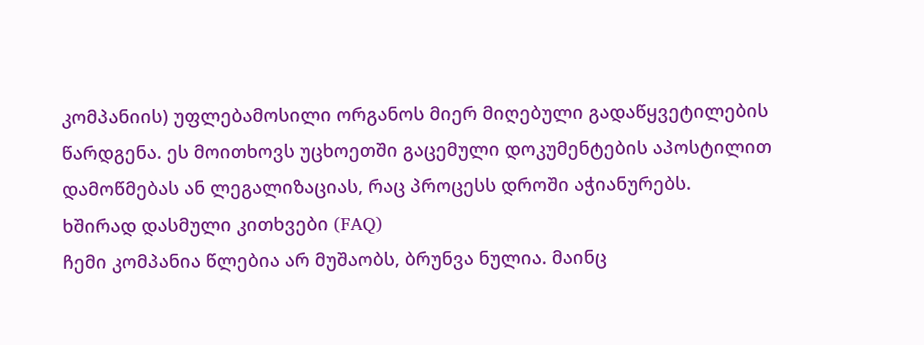კომპანიის) უფლებამოსილი ორგანოს მიერ მიღებული გადაწყვეტილების წარდგენა. ეს მოითხოვს უცხოეთში გაცემული დოკუმენტების აპოსტილით დამოწმებას ან ლეგალიზაციას, რაც პროცესს დროში აჭიანურებს.
ხშირად დასმული კითხვები (FAQ)
ჩემი კომპანია წლებია არ მუშაობს, ბრუნვა ნულია. მაინც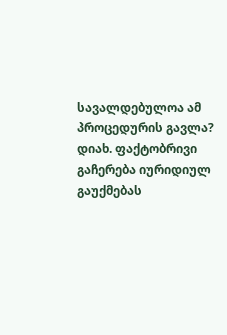სავალდებულოა ამ პროცედურის გავლა?
დიახ. ფაქტობრივი გაჩერება იურიდიულ გაუქმებას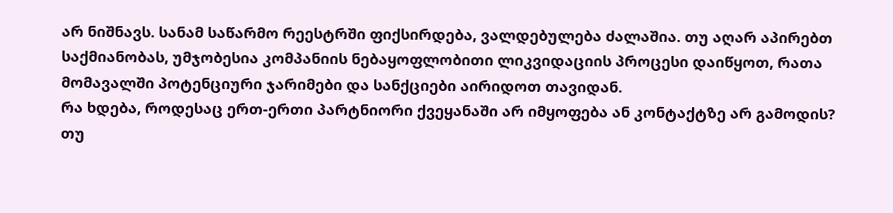არ ნიშნავს. სანამ საწარმო რეესტრში ფიქსირდება, ვალდებულება ძალაშია. თუ აღარ აპირებთ საქმიანობას, უმჯობესია კომპანიის ნებაყოფლობითი ლიკვიდაციის პროცესი დაიწყოთ, რათა მომავალში პოტენციური ჯარიმები და სანქციები აირიდოთ თავიდან.
რა ხდება, როდესაც ერთ-ერთი პარტნიორი ქვეყანაში არ იმყოფება ან კონტაქტზე არ გამოდის?
თუ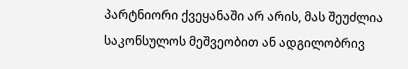პარტნიორი ქვეყანაში არ არის, მას შეუძლია საკონსულოს მეშვეობით ან ადგილობრივ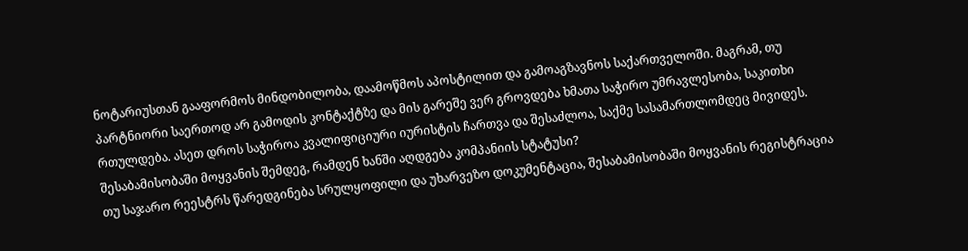ნოტარიუსთან გააფორმოს მინდობილობა, დაამოწმოს აპოსტილით და გამოაგზავნოს საქართველოში. მაგრამ, თუ პარტნიორი საერთოდ არ გამოდის კონტაქტზე და მის გარეშე ვერ გროვდება ხმათა საჭირო უმრავლესობა, საკითხი რთულდება. ასეთ დროს საჭიროა კვალიფიციური იურისტის ჩართვა და შესაძლოა, საქმე სასამართლომდეც მივიდეს.
შესაბამისობაში მოყვანის შემდეგ, რამდენ ხანში აღდგება კომპანიის სტატუსი?
თუ საჯარო რეესტრს წარედგინება სრულყოფილი და უხარვეზო დოკუმენტაცია, შესაბამისობაში მოყვანის რეგისტრაცია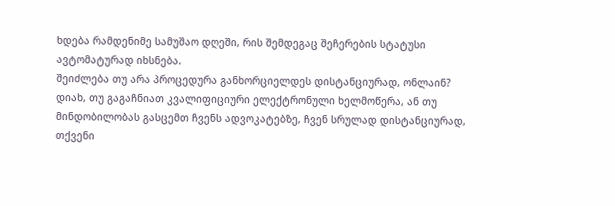ხდება რამდენიმე სამუშაო დღეში, რის შემდეგაც შეჩერების სტატუსი ავტომატურად იხსნება.
შეიძლება თუ არა პროცედურა განხორციელდეს დისტანციურად, ონლაინ?
დიახ, თუ გაგაჩნიათ კვალიფიციური ელექტრონული ხელმოწერა, ან თუ მინდობილობას გასცემთ ჩვენს ადვოკატებზე, ჩვენ სრულად დისტანციურად, თქვენი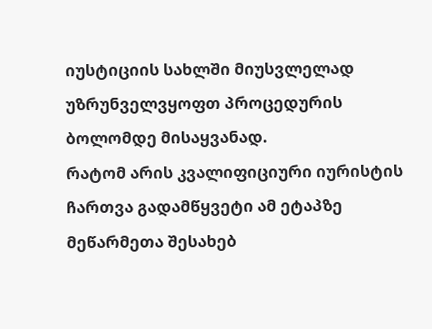იუსტიციის სახლში მიუსვლელად უზრუნველვყოფთ პროცედურის ბოლომდე მისაყვანად.
რატომ არის კვალიფიციური იურისტის ჩართვა გადამწყვეტი ამ ეტაპზე
მეწარმეთა შესახებ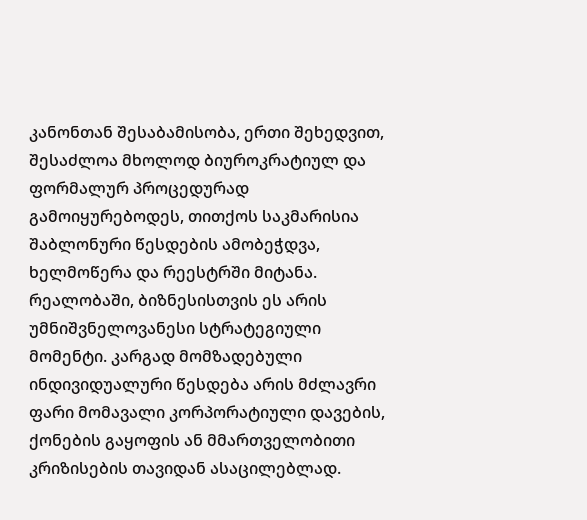კანონთან შესაბამისობა, ერთი შეხედვით, შესაძლოა მხოლოდ ბიუროკრატიულ და ფორმალურ პროცედურად გამოიყურებოდეს, თითქოს საკმარისია შაბლონური წესდების ამობეჭდვა, ხელმოწერა და რეესტრში მიტანა. რეალობაში, ბიზნესისთვის ეს არის უმნიშვნელოვანესი სტრატეგიული მომენტი. კარგად მომზადებული ინდივიდუალური წესდება არის მძლავრი ფარი მომავალი კორპორატიული დავების, ქონების გაყოფის ან მმართველობითი კრიზისების თავიდან ასაცილებლად.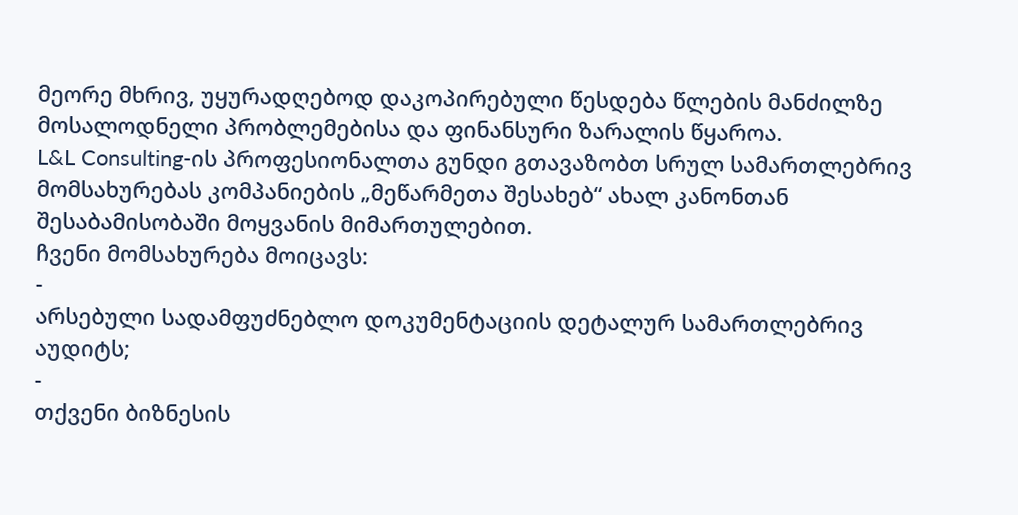მეორე მხრივ, უყურადღებოდ დაკოპირებული წესდება წლების მანძილზე მოსალოდნელი პრობლემებისა და ფინანსური ზარალის წყაროა.
L&L Consulting-ის პროფესიონალთა გუნდი გთავაზობთ სრულ სამართლებრივ მომსახურებას კომპანიების „მეწარმეთა შესახებ“ ახალ კანონთან შესაბამისობაში მოყვანის მიმართულებით.
ჩვენი მომსახურება მოიცავს:
-
არსებული სადამფუძნებლო დოკუმენტაციის დეტალურ სამართლებრივ აუდიტს;
-
თქვენი ბიზნესის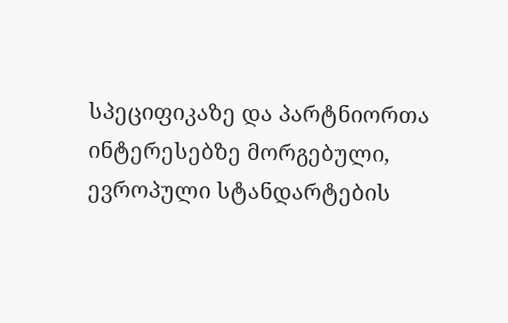სპეციფიკაზე და პარტნიორთა ინტერესებზე მორგებული, ევროპული სტანდარტების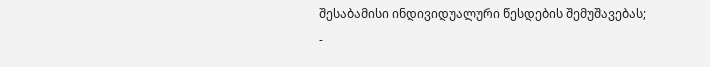შესაბამისი ინდივიდუალური წესდების შემუშავებას;
-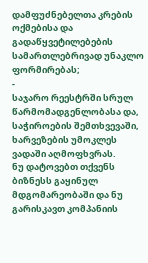დამფუძნებელთა კრების ოქმებისა და გადაწყვეტილებების სამართლებრივად უნაკლო ფორმირებას;
-
საჯარო რეესტრში სრულ წარმომადგენლობასა და, საჭიროების შემთხვევაში, ხარვეზების უმოკლეს ვადაში აღმოფხვრას.
ნუ დატოვებთ თქვენს ბიზნესს გაყინულ მდგომარეობაში და ნუ გარისკავთ კომპანიის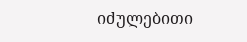იძულებითი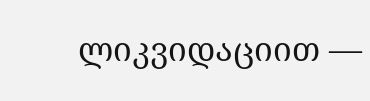ლიკვიდაციით —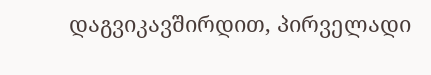დაგვიკავშირდით, პირველადი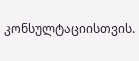კონსულტაციისთვის.